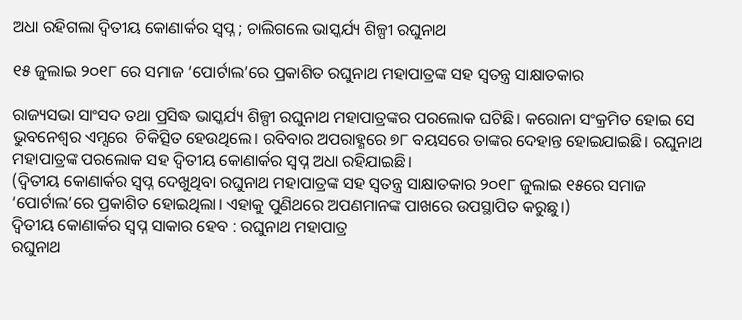ଅଧା ରହିଗଲା ଦ୍ୱିତୀୟ କୋଣାର୍କର ସ୍ବପ୍ନ ; ଚାଲିଗଲେ ଭାସ୍କର୍ଯ୍ୟ ଶିଳ୍ପୀ ରଘୁନାଥ

୧୫ ଜୁଲାଇ ୨୦୧୮ ରେ ସମାଜ ‘ପୋର୍ଟାଲ’ରେ ପ୍ରକାଶିତ ରଘୁନାଥ ମହାପାତ୍ରଙ୍କ ସହ ସ୍ବତନ୍ତ୍ର ସାକ୍ଷାତକାର

ରାଜ୍ୟସଭା ସାଂସଦ ତଥା ପ୍ରସିଦ୍ଧ ଭାସ୍କର୍ଯ୍ୟ ଶିଳ୍ପୀ ରଘୁନାଥ ମହାପାତ୍ରଙ୍କର ପରଲୋକ ଘଟିଛି। କରୋନା ସଂକ୍ରମିତ ହୋଇ ସେ ଭୁବନେଶ୍ବର ଏମ୍ସରେ  ଚିକିତ୍ସିତ ହେଉଥିଲେ। ରବିବାର ଅପରାହ୍ଣରେ ୭୮ ବୟସରେ ତାଙ୍କର ଦେହାନ୍ତ ହୋଇଯାଇଛି। ରଘୁନାଥ ମହାପାତ୍ରଙ୍କ ପରଲୋକ ସହ ଦ୍ୱିତୀୟ କୋଣାର୍କର ସ୍ବପ୍ନ ଅଧା ରହିଯାଇଛି।
(ଦ୍ୱିତୀୟ କୋଣାର୍କର ସ୍ବପ୍ନ ଦେଖୁଥିବା ରଘୁନାଥ ମହାପାତ୍ରଙ୍କ ସହ ସ୍ବତନ୍ତ୍ର ସାକ୍ଷାତକାର ୨୦୧୮ ଜୁଲାଇ ୧୫ରେ ସମାଜ ‘ପୋର୍ଟାଲ’ରେ ପ୍ରକାଶିତ ହୋଇଥିଲା। ଏହାକୁ ପୁଣିଥରେ ଅପଣମାନଙ୍କ ପାଖରେ ଉପସ୍ଥାପିତ କରୁଛୁ।)
ଦ୍ୱିତୀୟ କୋଣାର୍କର ସ୍ବପ୍ନ ସାକାର ହେବ : ରଘୁନାଥ ମହାପାତ୍ର
ରଘୁନାଥ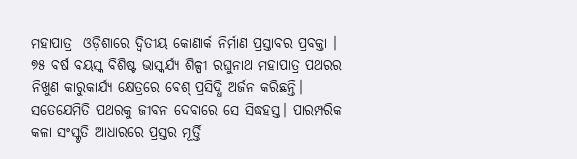ମହାପାତ୍ର  ଓଡ଼ିଶାରେ ଦ୍ୱିତୀୟ କୋଣାର୍କ ନିର୍ମାଣ ପ୍ରସ୍ତାବର ପ୍ରବକ୍ତା । ୭୫ ବର୍ଷ ବୟସ୍କ ବିଶିଷ୍ଟ ଭାସ୍କର୍ଯ୍ୟ ଶିଳ୍ପୀ ରଘୁନାଥ ମହାପାତ୍ର ପଥରର ନିଖୁଣ କାରୁକାର୍ଯ୍ୟ କ୍ଷେତ୍ରରେ ବେଶ୍‍ ପ୍ରସିଦ୍ଧି ଅର୍ଜନ କରିଛନ୍ତି। ସତେଯେମିତି ପଥରକୁ ଜୀବନ ଦେବାରେ ସେ ସିଦ୍ଧହସ୍ତ। ପାରମ୍ପରିକ କଳା ସଂସ୍କୃତି ଆଧାରରେ ପ୍ରସ୍ତର ମୂର୍ତ୍ତି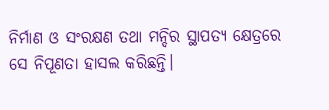ନିର୍ମାଣ ଓ ସଂରକ୍ଷଣ ତଥା ମନ୍ଦିର ସ୍ଥାପତ୍ୟ କ୍ଷେତ୍ରରେ ସେ ନିପୂଣତା ହାସଲ କରିଛନ୍ତି।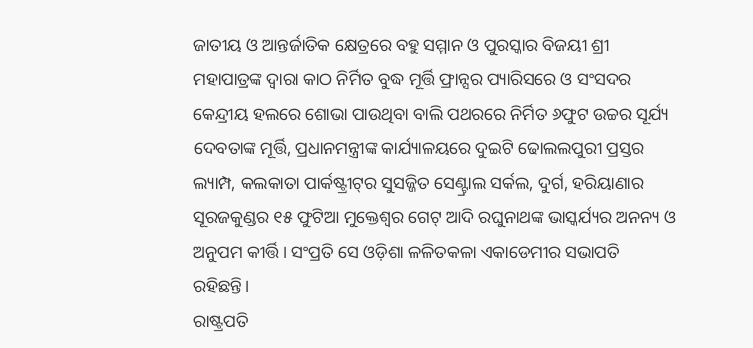ଜାତୀୟ ଓ ଆନ୍ତର୍ଜାତିକ କ୍ଷେତ୍ରରେ ବହୁ ସମ୍ମାନ ଓ ପୁରସ୍କାର ବିଜୟୀ ଶ୍ରୀ ମହାପାତ୍ରଙ୍କ ଦ୍ୱାରା କାଠ ନିର୍ମିତ ବୁଦ୍ଧ ମୂର୍ତ୍ତି ଫ୍ରାନ୍ସର ପ୍ୟାରିସରେ ଓ ସଂସଦର କେନ୍ଦ୍ରୀୟ ହଲରେ ଶୋଭା ପାଉଥିବା ବାଲି ପଥରରେ ନିର୍ମିତ ୬ଫୁଟ ଉଚ୍ଚର ସୂର୍ଯ୍ୟ ଦେବତାଙ୍କ ମୂର୍ତ୍ତି, ପ୍ରଧାନମନ୍ତ୍ରୀଙ୍କ କାର୍ଯ୍ୟାଳୟରେ ଦୁଇଟି ଢୋଲଲପୁରୀ ପ୍ରସ୍ତର ଲ୍ୟାମ୍ପ, କଲକାତା ପାର୍କଷ୍ଟ୍ରୀଟ୍‍ର ସୁସଜ୍ଜିତ ସେଣ୍ଟ୍ରାଲ ସର୍କଲ, ଦୁର୍ଗ, ହରିୟାଣାର ସୂରଜକୁଣ୍ଡର ୧୫ ଫୁଟିଆ ମୁକ୍ତେଶ୍ୱର ଗେଟ୍‍ ଆଦି ରଘୁନାଥଙ୍କ ଭାସ୍କର୍ଯ୍ୟର ଅନନ୍ୟ ଓ ଅନୁପମ କୀର୍ତ୍ତି। ସଂପ୍ରତି ସେ ଓଡ଼ିଶା ଳଳିତକଳା ଏକାଡେମୀର ସଭାପତି ରହିଛନ୍ତି।
ରାଷ୍ଟ୍ରପତି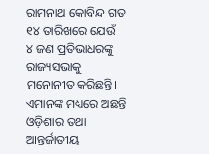ରାମନାଥ କୋବିନ୍ଦ ଗତ ୧୪ ତାରିଖରେ ଯେଉଁ  ୪ ଜଣ ପ୍ରତିଭାଧରଙ୍କୁ ରାଜ୍ୟସଭାକୁ ମନୋନୀତ କରିଛନ୍ତି। ଏମାନଙ୍କ ମଧ୍ୟରେ ଅଛନ୍ତି ଓଡ଼ିଶାର ତଥା ଆନ୍ତର୍ଜାତୀୟ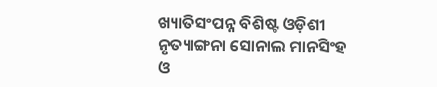ଖ୍ୟାତିସଂପନ୍ନ ବିଶିଷ୍ଟ ଓଡ଼ିଶୀ ନୃତ୍ୟାଙ୍ଗନା ସୋନାଲ ମାନସିଂହ ଓ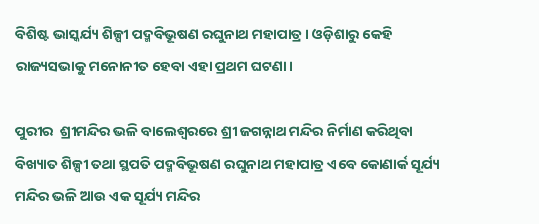ବିଶିଷ୍ଟ ଭାସ୍କର୍ଯ୍ୟ ଶିଳ୍ପୀ ପଦ୍ମବିଭୂଷଣ ରଘୁନାଥ ମହାପାତ୍ର। ଓଡ଼ିଶାରୁ କେହି ରାଜ୍ୟସଭାକୁ ମନୋନୀତ ହେବା ଏହା ପ୍ରଥମ ଘଟଣା।

ପୁରୀର  ଶ୍ରୀମନ୍ଦିର ଭଳି ବାଲେଶ୍ୱରରେ ଶ୍ରୀ ଜଗନ୍ନାଥ ମନ୍ଦିର ନିର୍ମାଣ କରିଥିବା ବିଖ୍ୟାତ ଶିଳ୍ପୀ ତଥା ସ୍ଥପତି ପଦ୍ମବିଭୂଷଣ ରଘୁନାଥ ମହାପାତ୍ର ଏବେ କୋଣାର୍କ ସୂର୍ଯ୍ୟ ମନ୍ଦିର ଭଳି ଆଉ ଏକ ସୂର୍ଯ୍ୟ ମନ୍ଦିର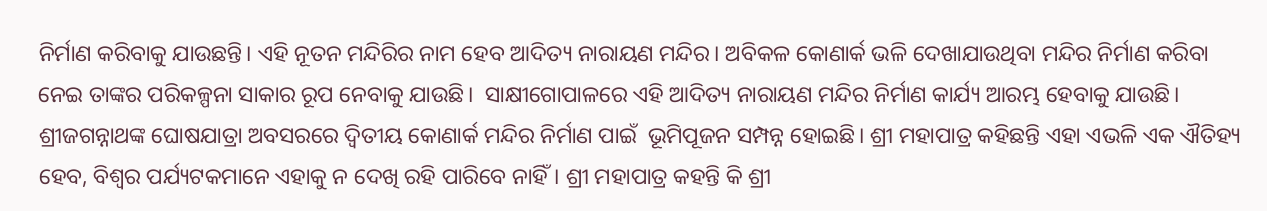ନିର୍ମାଣ କରିବାକୁ ଯାଉଛନ୍ତି। ଏହି ନୂତନ ମନ୍ଦିରିର ନାମ ହେବ ଆଦିତ୍ୟ ନାରାୟଣ ମନ୍ଦିର। ଅବିକଳ କୋଣାର୍କ ଭଳି ଦେଖାଯାଉଥିବା ମନ୍ଦିର ନିର୍ମାଣ କରିବା ନେଇ ତାଙ୍କର ପରିକଳ୍ପନା ସାକାର ରୂପ ନେବାକୁ ଯାଉଛି।  ସାକ୍ଷୀଗୋପାଳରେ ଏହି ଆଦିତ୍ୟ ନାରାୟଣ ମନ୍ଦିର ନିର୍ମାଣ କାର୍ଯ୍ୟ ଆରମ୍ଭ ହେବାକୁ ଯାଉଛି। ଶ୍ରୀଜଗନ୍ନାଥଙ୍କ ଘୋଷଯାତ୍ରା ଅବସରରେ ଦ୍ୱିତୀୟ କୋଣାର୍କ ମନ୍ଦିର ନିର୍ମାଣ ପାଇଁ  ଭୂମିପୂଜନ ସମ୍ପନ୍ନ ହୋଇଛି। ଶ୍ରୀ ମହାପାତ୍ର କହିଛନ୍ତି ଏହା ଏଭଳି ଏକ ଐତିହ୍ୟ ହେବ, ବିଶ୍ୱର ପର୍ଯ୍ୟଟକମାନେ ଏହାକୁ ନ ଦେଖି ରହି ପାରିବେ ନାହିଁ। ଶ୍ରୀ ମହାପାତ୍ର କହନ୍ତି କି ଶ୍ରୀ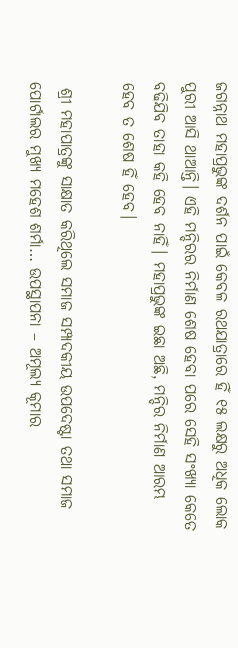ଜଗନ୍ନାଥ ମହାପ୍ରଭୁଙ୍କ ଦର୍ଶନ ପାଇଁ କେବଳ ରଥଯାତ୍ରାରେ ହିଁ ୧୫ ଲକ୍ଷରୁ ଅଧିକ ଲୋକ ପୁରୀ ଆସି ଥାଆନ୍ତି। ଏହି ମନ୍ଦିରର ନିର୍ମାଣ ଶେଷ ହେବା ପରେ ସେହି ସଂଖ୍ୟା କେତେ ବଢିଯିବ ତାହା କହି ହେବ ନାହିଁ। ମହାପ୍ରଭୁଙ୍କ ଇଛା ଅଛି, ମନ୍ଦିର ନିର୍ମାଣ ଆରମ୍ଭ ହେବ ତ ଶେଷ ହିଁ ହେବ।

 ଶ୍ରୀ ମହାପାତ୍ରଙ୍କୁ ସାକ୍ଷାତ କରିଥିଲେ ସମାଜ ସମ୍ପାଦକୀୟ ଉପଦେଷ୍ଟା ତଥା ସମାଜ ପୋର୍ଟାଲର ମୁଖ୍ୟ ମହେଶ ଶର୍ମା… ଉପସ୍ଥାପନା – ଅମୂଲ୍ୟ କୂମାର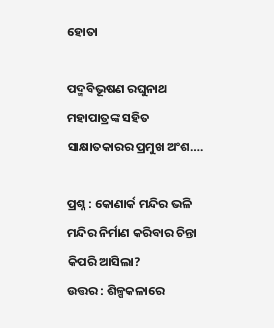ହୋତା

ପଦ୍ମବିଭୂଷଣ ରଘୁନାଥ ମହାପାତ୍ରଙ୍କ ସହିତ ସାକ୍ଷାତକାରର ପ୍ରମୁଖ ଅଂଶ….

ପ୍ରଶ୍ନ : କୋଣାର୍କ ମନ୍ଦିର ଭଳି ମନ୍ଦିର ନିର୍ମାଣ କରିବାର ଚିନ୍ତା କିପରି ଆସିଲା?
ଉତ୍ତର : ଶିଳ୍ପକଳାରେ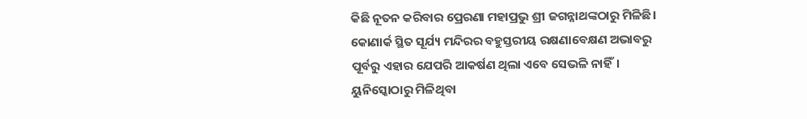କିଛି ନୂତନ କରିବାର ପ୍ରେରଣା ମହାପ୍ରଭୁ ଶ୍ରୀ ଜଗନ୍ନାଥଙ୍କଠାରୁ ମିଳିଛି।
କୋଣାର୍କ ସ୍ଥିତ ସୂର୍ଯ୍ୟ ମନ୍ଦିରର ବହୁସ୍ତରୀୟ ରକ୍ଷଣାବେକ୍ଷଣ ଅଭାବରୁ ପୂର୍ବରୁ ଏହାର ଯେପରି ଆକର୍ଷଣ ଥିଲା ଏବେ ସେଭଳି ନାହିଁ। ୟୁନିସ୍କୋଠାରୁ ମିଳିଥିବା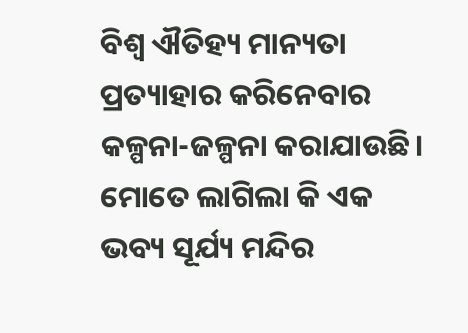ବିଶ୍ୱ ଐତିହ୍ୟ ମାନ୍ୟତା ପ୍ରତ୍ୟାହାର କରିନେବାର କଳ୍ପନା-ଜଳ୍ପନା କରାଯାଉଛି। ମୋତେ ଲାଗିଲା କି ଏକ ଭବ୍ୟ ସୂର୍ଯ୍ୟ ମନ୍ଦିର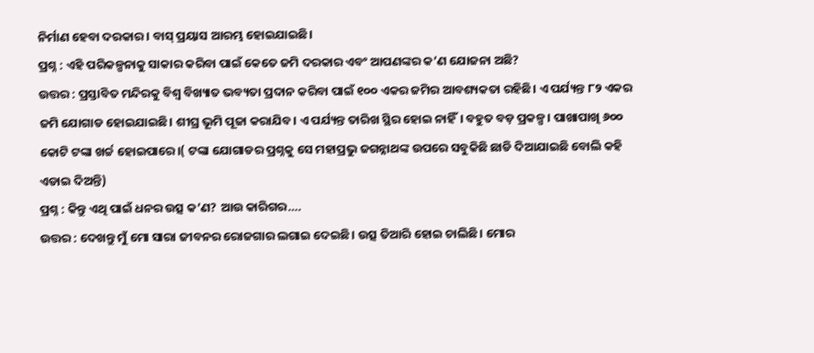ନିର୍ମାଣ ହେବା ଦରକାର। ବାସ୍‌ ପ୍ରୟାସ ଆରମ୍ଭ ହୋଇଯାଇଛି।
ପ୍ରଶ୍ନ : ଏହି ପରିକଳ୍ପନାକୁ ସାକାର କରିବା ପାଇଁ କେତେ ଜମି ଦରକାର ଏବଂ ଆପଣଙ୍କର କ’ଣ ଯୋଜନା ଅଛି?
ଉତ୍ତର : ପ୍ରସ୍ତାବିତ ମନ୍ଦିରକୁ ବିଶ୍ୱ ବିଖ୍ୟାତ ଭବ୍ୟତା ପ୍ରଦାନ କରିବା ପାଇଁ ୧୦୦ ଏକର ଜମିର ଆବଶ୍ୟକତା ରହିଛି। ଏ ପର୍ଯ୍ୟନ୍ତ ୮୨ ଏକର ଜମି ଯୋଗାଡ ହୋଇଯାଇଛି। ଶୀଘ୍ର ଭୂମି ପୂଜା କରାଯିବ। ଏ ପର୍ଯ୍ୟନ୍ତ ତାରିଖ ସ୍ଥିର ହୋଇ ନାହିଁ। ବହୁତ ବଡ଼ ପ୍ରକଳ୍ପ। ପାଖାପାଖି ୬୦୦ କୋଟି ଟଙ୍କା ଖର୍ଚ୍ଚ ହୋଇପାରେ।( ଟଙ୍କା ଯୋଗାଡର ପ୍ରଶ୍ନକୁ ସେ ମହାପ୍ରଭୁ ଜଗନ୍ନାଥଙ୍କ ଉପରେ ସବୁକିଛି ଛାଡି ଦିଆଯାଇଛି ବୋଲି କହି ଏଡାଇ ଦିଅନ୍ତି)
ପ୍ରଶ୍ନ : କିନ୍ତୁ ଏଥି ପାଇଁ ଧନର ଉତ୍ସ କ’ଣ? ଆଉ କାରିଗର….
ଉତ୍ତର : ଦେଖନ୍ତୁ ମୁଁ ମୋ ସାରା ଜୀବନର ରୋଜଗାର ଲଗାଇ ଦେଇଛି। ଉତ୍ସ ତିଆରି ହୋଇ ଚାଲିଛି। ମୋର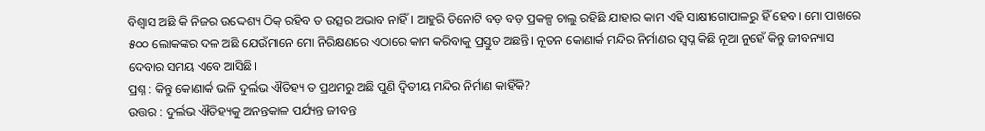ବିଶ୍ୱାସ ଅଛି କି ନିଜର ଉଦ୍ଦେଶ୍ୟ ଠିକ୍‌ ରହିବ ତ ଉତ୍ସର ଅଭାବ ନାହିଁ। ଆହୁରି ତିନୋଟି ବଡ଼ ବଡ଼ ପ୍ରକଳ୍ପ ଚାଲୁ ରହିଛି ଯାହାର କାମ ଏହି ସାକ୍ଷୀଗୋପାଳରୁ ହିଁ ହେବ। ମୋ ପାଖରେ ୫୦୦ ଲୋକଙ୍କର ଦଳ ଅଛି ଯେଉଁମାନେ ମୋ ନିରିକ୍ଷଣରେ ଏଠାରେ କାମ କରିବାକୁ ପ୍ରସ୍ତୁତ ଅଛନ୍ତି। ନୂତନ କୋଣାର୍କ ମନ୍ଦିର ନିର୍ମାଣର ସ୍ୱପ୍ନ କିଛି ନୂଆ ନୁହେଁ କିନ୍ତୁ ଜୀବନ୍ୟାସ ଦେବାର ସମୟ ଏବେ ଆସିଛି।
ପ୍ରଶ୍ନ : କିନ୍ତୁ କୋଣାର୍କ ଭଳି ଦୁର୍ଲଭ ଐତିହ୍ୟ ତ ପ୍ରଥମରୁ ଅଛି ପୁଣି ଦ୍ୱିତୀୟ ମନ୍ଦିର ନିର୍ମାଣ କାହିଁକି?
ଉତ୍ତର : ଦୁର୍ଲଭ ଐତିହ୍ୟକୁ ଅନନ୍ତକାଳ ପର୍ଯ୍ୟନ୍ତ ଜୀବନ୍ତ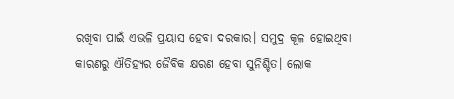ରଖିବା ପାଇଁ ଏଭଳି ପ୍ରୟାସ ହେବା ଦରକାର। ସମୁଦ୍ର କୂଳ ହୋଇଥିବା କାରଣରୁ ଐତିହ୍ୟର ଜୈବିକ କ୍ଷରଣ ହେବା ସୁନିଶ୍ଚିତ। ଲୋକ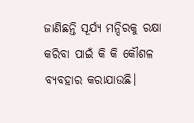ଜାଣିଛନ୍ତି ସୂର୍ଯ୍ୟ ମନ୍ଦିରକୁ ରକ୍ଷା କରିବା ପାଇଁ କି କି କୌଶଳ ବ୍ୟବହାର କରାଯାଉଛି।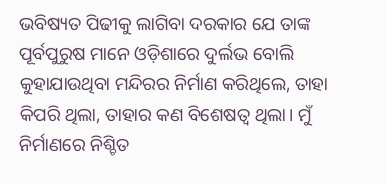ଭବିଷ୍ୟତ ପିଢୀକୁ ଲାଗିବା ଦରକାର ଯେ ତାଙ୍କ ପୂର୍ବପୁରୁଷ ମାନେ ଓଡ଼ିଶାରେ ଦୁର୍ଲଭ ବୋଲି କୁହାଯାଉଥିବା ମନ୍ଦିରର ନିର୍ମାଣ କରିଥିଲେ, ତାହା କିପରି ଥିଲା, ତାହାର କଣ ବିଶେଷତ୍ୱ ଥିଲା। ମୁଁ ନିର୍ମାଣରେ ନିଶ୍ଚିତ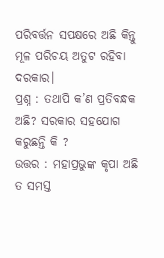ପରିବର୍ତ୍ତନ ସପକ୍ଷରେ ଅଛି କିନ୍ତୁ ମୂଳ ପରିଚୟ ଅତୁଟ ରହିବା ଦରକାର।
ପ୍ରଶ୍ନ : ତଥାପି କ’ଣ ପ୍ରତିବନ୍ଧକ ଅଛି? ସରକାର ସହଯୋଗ କରୁଛନ୍ତି କି ?
ଉତ୍ତର : ମହାପ୍ରଭୁଙ୍କ କୃପା ଅଛି ତ ସମସ୍ତ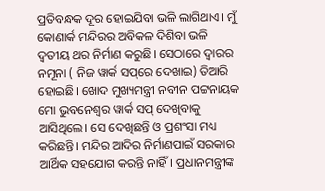ପ୍ରତିବନ୍ଧକ ଦୂର ହୋଇଯିବା ଭଳି ଲାଗିଥାଏ। ମୁଁ କୋଣାର୍କ ମନ୍ଦିରର ଅବିକଳ ଦିଶିବା ଭଳି ଦ୍ୱତୀୟ ଥର ନିର୍ମାଣ କରୁଛି। ସେଠାରେ ଦ୍ୱାରର ନମୂନା ( ନିଜ ୱାର୍କ ସପ୍‌ରେ ଦେଖାଇ) ତିଆରି ହୋଇଛି। ଖୋଦ ମୁଖ୍ୟମନ୍ତ୍ରୀ ନବୀନ ପଟ୍ଟନାୟକ ମୋ ଭୁବନେଶ୍ୱର ୱାର୍କ ସପ୍‌ ଦେଖିବାକୁ ଆସିଥିଲେ। ସେ ଦେଖିଛନ୍ତି ଓ ପ୍ରଶଂସା ମଧ୍ୟ କରିଛନ୍ତି। ମନ୍ଦିର ଆଦିର ନିର୍ମାଣପାଇଁ ସରକାର ଆର୍ଥିକ ସହଯୋଗ କରନ୍ତି ନାହିଁ। ପ୍ରଧାନମନ୍ତ୍ରୀଙ୍କ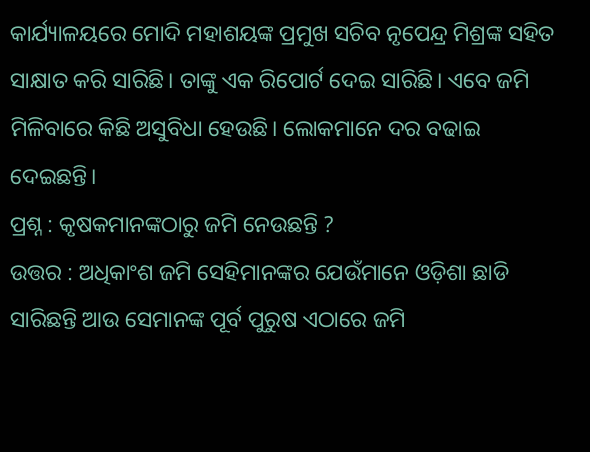କାର୍ଯ୍ୟାଳୟରେ ମୋଦି ମହାଶୟଙ୍କ ପ୍ରମୁଖ ସଚିବ ନୃପେନ୍ଦ୍ର ମିଶ୍ରଙ୍କ ସହିତ ସାକ୍ଷାତ କରି ସାରିଛି। ତାଙ୍କୁ ଏକ ରିପୋର୍ଟ ଦେଇ ସାରିଛି। ଏବେ ଜମି ମିଳିବାରେ କିଛି ଅସୁବିଧା ହେଉଛି। ଲୋକମାନେ ଦର ବଢାଇ ଦେଇଛନ୍ତି।
ପ୍ରଶ୍ନ : କୃଷକମାନଙ୍କଠାରୁ ଜମି ନେଉଛନ୍ତି ?
ଉତ୍ତର : ଅଧିକାଂଶ ଜମି ସେହିମାନଙ୍କର ଯେଉଁମାନେ ଓଡ଼ିଶା ଛାଡି ସାରିଛନ୍ତି ଆଉ ସେମାନଙ୍କ ପୂର୍ବ ପୁରୁଷ ଏଠାରେ ଜମି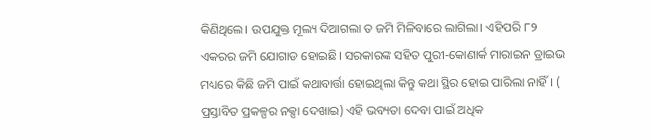କିଣିଥିଲେ। ଉପଯୁକ୍ତ ମୂଲ୍ୟ ଦିଆଗଲା ତ ଜମି ମିଳିବାରେ ଲାଗିଲା। ଏହିପରି ୮୨ ଏକରର ଜମି ଯୋଗାଡ ହୋଇଛି। ସରକାରଙ୍କ ସହିତ ପୁରୀ-କୋଣାର୍କ ମାରାଇନ ଡ୍ରାଇଭ ମଧ୍ୟରେ କିଛି ଜମି ପାଇଁ କଥାବାର୍ତ୍ତା ହୋଇଥିଲା କିନ୍ତୁ କଥା ସ୍ଥିର ହୋଇ ପାରିଲା ନାହିଁ। ( ପ୍ରସ୍ତାବିତ ପ୍ରକଳ୍ପର ନକ୍ସା ଦେଖାଇ) ଏହି ଭବ୍ୟତା ଦେବା ପାଇଁ ଅଧିକ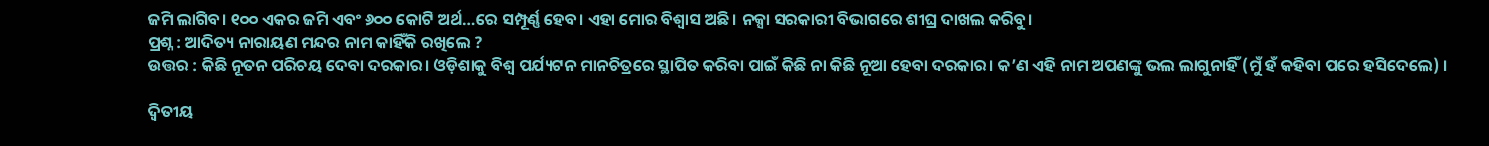ଜମି ଲାଗିବ। ୧୦୦ ଏକର ଜମି ଏବଂ ୬୦୦ କୋଟି ଅର୍ଥ…ରେ ସମ୍ପୂର୍ଣ୍ଣ ହେବ। ଏହା ମୋର ବିଶ୍ୱାସ ଅଛି। ନକ୍ସା ସରକାରୀ ବିଭାଗରେ ଶୀଘ୍ର ଦାଖଲ କରିବୁ।
ପ୍ରଶ୍ନ : ଆଦିତ୍ୟ ନାରାୟଣ ମନ୍ଦର ନାମ କାହିଁକି ରଖିଲେ ?
ଉତ୍ତର : କିଛି ନୂତନ ପରିଚୟ ଦେବା ଦରକାର। ଓଡ଼ିଶାକୁ ବିଶ୍ୱ ପର୍ଯ୍ୟଟନ ମାନଚିତ୍ରରେ ସ୍ଥାପିତ କରିବା ପାଇଁ କିଛି ନା କିଛି ନୂଆ ହେବା ଦରକାର। କ’ଣ ଏହି ନାମ ଅପଣଙ୍କୁ ଭଲ ଲାଗୁନାହିଁ (ମୁଁ ହଁ କହିବା ପରେ ହସିଦେଲେ) ।

ଦ୍ୱିତୀୟ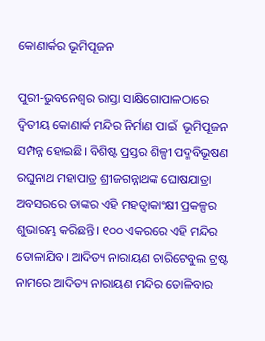କୋଣାର୍କର ଭୂମିପୂଜନ

ପୁରୀ-ଭୁବନେଶ୍ୱର ରାସ୍ତା ସାକ୍ଷିଗୋପାଳଠାରେ ଦ୍ୱିତୀୟ କୋଣାର୍କ ମନ୍ଦିର ନିର୍ମାଣ ପାଇଁ  ଭୂମିପୂଜନ ସମ୍ପନ୍ନ ହୋଇଛି। ବିଶିଷ୍ଟ ପ୍ରସ୍ତର ଶିଳ୍ପୀ ପଦ୍ମବିଭୂଷଣ ରଘୁନାଥ ମହାପାତ୍ର ଶ୍ରୀଜଗନ୍ନାଥଙ୍କ ଘୋଷଯାତ୍ରା ଅବସରରେ ତାଙ୍କର ଏହି ମହତ୍ୱାକାଂକ୍ଷୀ ପ୍ରକଳ୍ପର ଶୁଭାରମ୍ଭ କରିଛନ୍ତି। ୧୦୦ ଏକରରେ ଏହି ମନ୍ଦିର ତୋଳାଯିବ। ଆଦିତ୍ୟ ନାରାୟଣ ଚାରିଟେବୁଲ ଟ୍ରଷ୍ଟ ନାମରେ ଆଦିତ୍ୟ ନାରାୟଣ ମନ୍ଦିର ତୋଳିବାର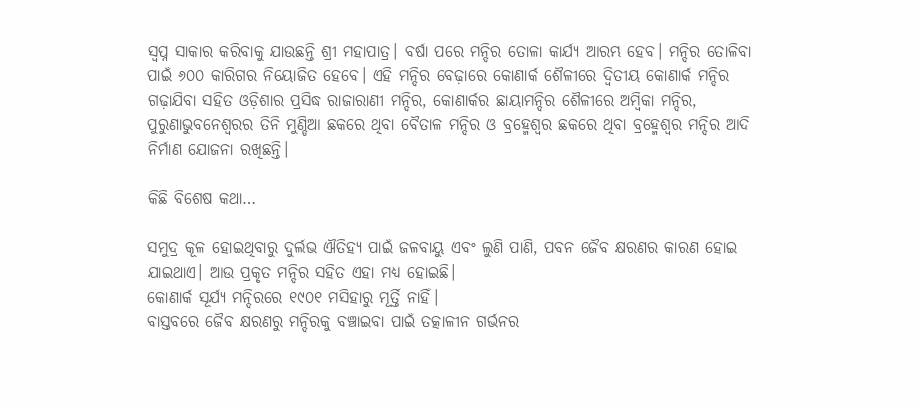ସ୍ୱପ୍ନ ସାକାର କରିବାକୁ ଯାଉଛନ୍ତି ଶ୍ରୀ ମହାପାତ୍ର। ବର୍ଷା ପରେ ମନ୍ଦିର ତୋଳା କାର୍ଯ୍ୟ ଆରମ୍ଭ ହେବ। ମନ୍ଦିର ତୋଳିବା ପାଇଁ ୬୦୦ କାରିଗର ନିୟୋଜିତ ହେବେ। ଏହି ମନ୍ଦିର ବେଢ଼ାରେ କୋଣାର୍କ ଶୈଳୀରେ ଦ୍ୱିତୀୟ କୋଣାର୍କ ମନ୍ଦିର ଗଢ଼ାଯିବା ସହିତ ଓଡ଼ିଶାର ପ୍ରସିଦ୍ଧ ରାଜାରାଣୀ ମନ୍ଦିର, କୋଣାର୍କର ଛାୟାମନ୍ଦିର ଶୈଳୀରେ ଅମ୍ବିକା ମନ୍ଦିର, ପୁରୁଣାଭୁବନେଶ୍ୱରର ତିନି ମୁଣ୍ଡିଆ ଛକରେ ଥିବା ବୈତାଳ ମନ୍ଦିର ଓ ବ୍ରହ୍ମେଶ୍ୱର ଛକରେ ଥିବା ବ୍ରହ୍ମେଶ୍ୱର ମନ୍ଦିର ଆଦି ନିର୍ମାଣ ଯୋଜନା ରଖିଛନ୍ତି।

କିଛି ବିଶେଷ କଥା…

ସମୁଦ୍ର କୂଳ ହୋଇଥିବାରୁ ଦୁର୍ଲଭ ଐତିହ୍ୟ ପାଇଁ ଜଳବାୟୁ ଏବଂ ଲୁଣି ପାଣି, ପବନ ଜୈବ କ୍ଷରଣର କାରଣ ହୋଇ ଯାଇଥାଏ। ଆଉ ପ୍ରକୃତ ମନ୍ଦିର ସହିତ ଏହା ମଧ୍ୟ ହୋଇଛି।
କୋଣାର୍କ ସୂର୍ଯ୍ୟ ମନ୍ଦିରରେ ୧୯୦୧ ମସିହାରୁ ମୂର୍ତ୍ତି ନାହିଁ।
ବାସ୍ତବରେ ଜୈବ କ୍ଷରଣରୁ ମନ୍ଦିରକୁ ବଞ୍ଚାଇବା ପାଇଁ ତତ୍କାଳୀନ ଗର୍ଭନର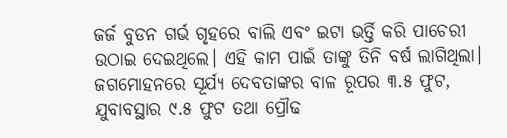ଜର୍ଜ ବୁଡନ ଗର୍ଭ ଗୃହରେ ବାଲି ଏବଂ ଇଟା ଭର୍ତ୍ତି କରି ପାଚେରୀ ଉଠାଇ ଦେଇଥିଲେ। ଏହି କାମ ପାଇଁ ତାଙ୍କୁ ତିନି ବର୍ଷ ଲାଗିଥିଲା।
ଜଗମୋହନରେ ସୂର୍ଯ୍ୟ ଦେବତାଙ୍କର ବାଳ ରୂପର ୩.୫ ଫୁଟ, ଯୁବାବସ୍ଥାର ୯.୫ ଫୁଟ ତଥା ପ୍ରୌଢ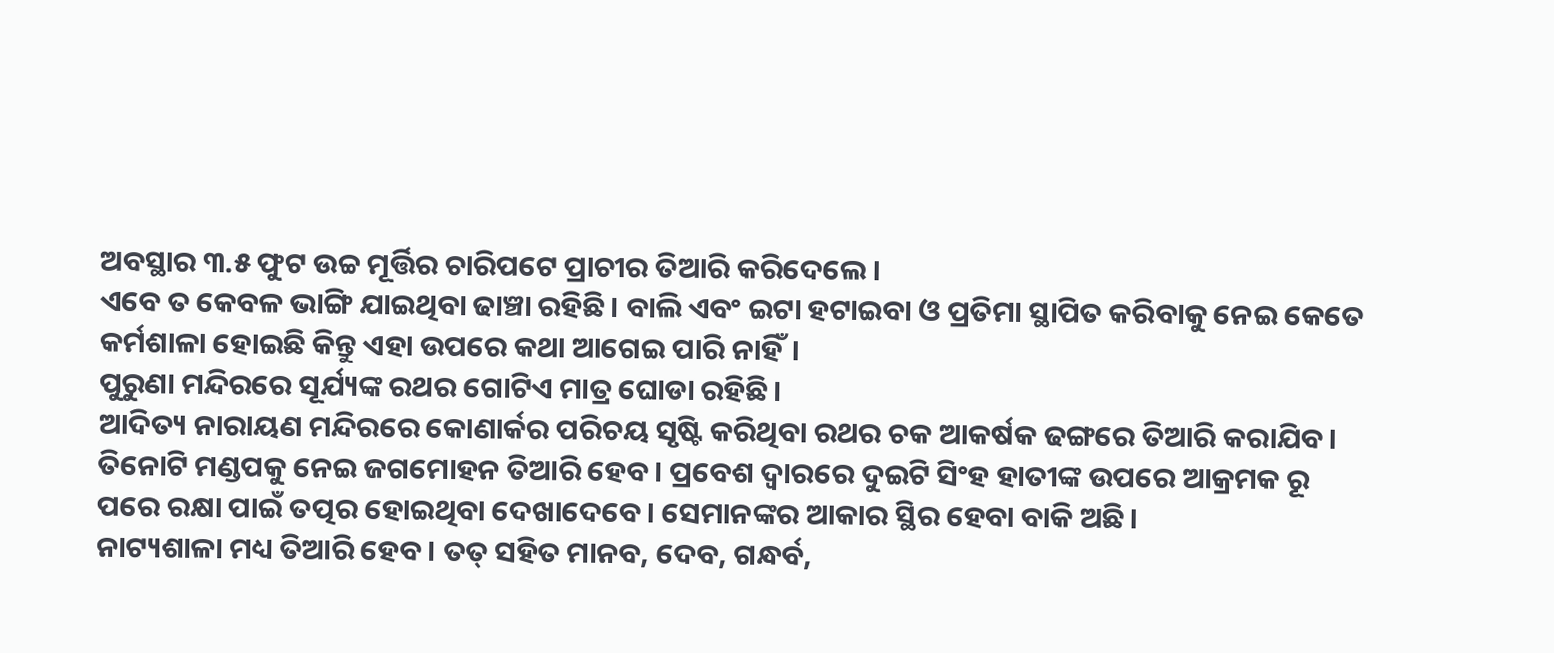ଅବସ୍ଥାର ୩.୫ ଫୁଟ ଉଚ୍ଚ ମୂର୍ତ୍ତିର ଚାରିପଟେ ପ୍ରାଚୀର ତିଆରି କରିଦେଲେ।
ଏବେ ତ କେବଳ ଭାଙ୍ଗି ଯାଇଥିବା ଢାଞ୍ଚା ରହିଛି। ବାଲି ଏବଂ ଇଟା ହଟାଇବା ଓ ପ୍ରତିମା ସ୍ଥାପିତ କରିବାକୁ ନେଇ କେତେ କର୍ମଶାଳା ହୋଇଛି କିନ୍ତୁ ଏହା ଉପରେ କଥା ଆଗେଇ ପାରି ନାହିଁ।
ପୁରୁଣା ମନ୍ଦିରରେ ସୂର୍ଯ୍ୟଙ୍କ ରଥର ଗୋଟିଏ ମାତ୍ର ଘୋଡା ରହିଛି।
ଆଦିତ୍ୟ ନାରାୟଣ ମନ୍ଦିରରେ କୋଣାର୍କର ପରିଚୟ ସୃଷ୍ଟି କରିଥିବା ରଥର ଚକ ଆକର୍ଷକ ଢଙ୍ଗରେ ତିଆରି କରାଯିବ।
ତିନୋଟି ମଣ୍ଡପକୁ ନେଇ ଜଗମୋହନ ତିଆରି ହେବ। ପ୍ରବେଶ ଦ୍ୱାରରେ ଦୁଇଟି ସିଂହ ହାତୀଙ୍କ ଉପରେ ଆକ୍ରମକ ରୂ
ପରେ ରକ୍ଷା ପାଇଁ ତତ୍ପର ହୋଇଥିବା ଦେଖାଦେବେ। ସେମାନଙ୍କର ଆକାର ସ୍ଥିର ହେବା ବାକି ଅଛି।
ନାଟ୍ୟଶାଳା ମଧ୍ୟ ତିଆରି ହେବ। ତତ୍‌ ସହିତ ମାନବ, ଦେବ, ଗନ୍ଧର୍ବ,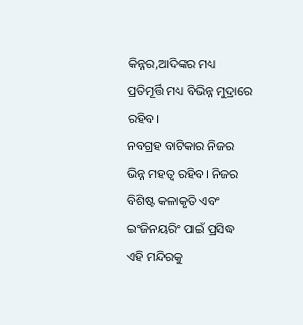କିନ୍ନର,ଆଦିଙ୍କର ମଧ୍ୟ ପ୍ରତିମୂର୍ତ୍ତି ମଧ୍ୟ ବିଭିନ୍ନ ମୁଦ୍ରାରେ ରହିବ।
ନବଗ୍ରହ ବାଟିକାର ନିଜର ଭିନ୍ନ ମହତ୍ୱ ରହିବ। ନିଜର ବିଶିଷ୍ଟ କଳାକୃତି ଏବଂ ଇଂଜିନୟରିଂ ପାଇଁ ପ୍ରସିଦ୍ଧ ଏହି ମନ୍ଦିରକୁ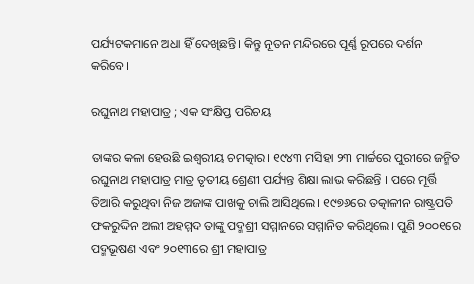ପର୍ଯ୍ୟଟକମାନେ ଅଧା ହିଁ ଦେଖିଛନ୍ତି। କିନ୍ତୁ ନୂତନ ମନ୍ଦିରରେ ପୂର୍ଣ୍ଣ ରୂପରେ ଦର୍ଶନ କରିବେ।

ରଘୁନାଥ ମହାପାତ୍ର ; ଏକ ସଂକ୍ଷିପ୍ତ ପରିଚୟ

ତାଙ୍କର କଳା ହେଉଛି ଇଶ୍ୱରୀୟ ଚମତ୍କାର। ୧୯୪୩ ମସିହା ୨୩ ମାର୍ଚ୍ଚରେ ପୁରୀରେ ଜନ୍ମିତ ରଘୁନାଥ ମହାପାତ୍ର ମାତ୍ର ତୃତୀୟ ଶ୍ରେଣୀ ପର୍ଯ୍ୟନ୍ତ ଶିକ୍ଷା ଲାଭ କରିଛନ୍ତି । ପରେ ମୂର୍ତ୍ତି ତିଆରି କରୁଥିବା ନିଜ ଅଜାଙ୍କ ପାଖକୁ ଚାଲି ଆସିଥିଲେ। ୧୯୭୬ରେ ତତ୍କାଳୀନ ରାଷ୍ଟ୍ରପତି ଫକରୁଦ୍ଦିନ ଅଲୀ ଅହମ୍ମଦ ତାଙ୍କୁ ପଦ୍ମଶ୍ରୀ ସମ୍ମାନରେ ସମ୍ମାନିତ କରିଥିଲେ। ପୁଣି ୨୦୦୧ରେ ପଦ୍ମଭୂଷଣ ଏବଂ ୨୦୧୩ରେ ଶ୍ରୀ ମହାପାତ୍ର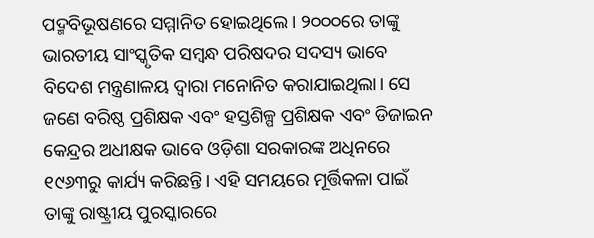ପଦ୍ମବିଭୂଷଣରେ ସମ୍ମାନିତ ହୋଇଥିଲେ। ୨୦୦୦ରେ ତାଙ୍କୁ ଭାରତୀୟ ସାଂସ୍କୃତିକ ସମ୍ବନ୍ଧ ପରିଷଦର ସଦସ୍ୟ ଭାବେ ବିଦେଶ ମନ୍ତ୍ରଣାଳୟ ଦ୍ୱାରା ମନୋନିତ କରାଯାଇଥିଲା। ସେ ଜଣେ ବରିଷ୍ଠ ପ୍ରଶିକ୍ଷକ ଏବଂ ହସ୍ତଶିଳ୍ପ ପ୍ରଶିକ୍ଷକ ଏବଂ ଡିଜାଇନ କେନ୍ଦ୍ରର ଅଧୀକ୍ଷକ ଭାବେ ଓଡ଼ିଶା ସରକାରଙ୍କ ଅଧିନରେ ୧୯୬୩ରୁ କାର୍ଯ୍ୟ କରିଛନ୍ତି। ଏହି ସମୟରେ ମୂର୍ତ୍ତିକଳା ପାଇଁ ତାଙ୍କୁ ରାଷ୍ଟ୍ରୀୟ ପୁରସ୍କାରରେ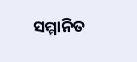ସମ୍ମାନିତ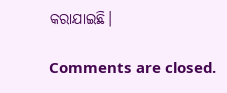କରାଯାଇଛି।

Comments are closed.